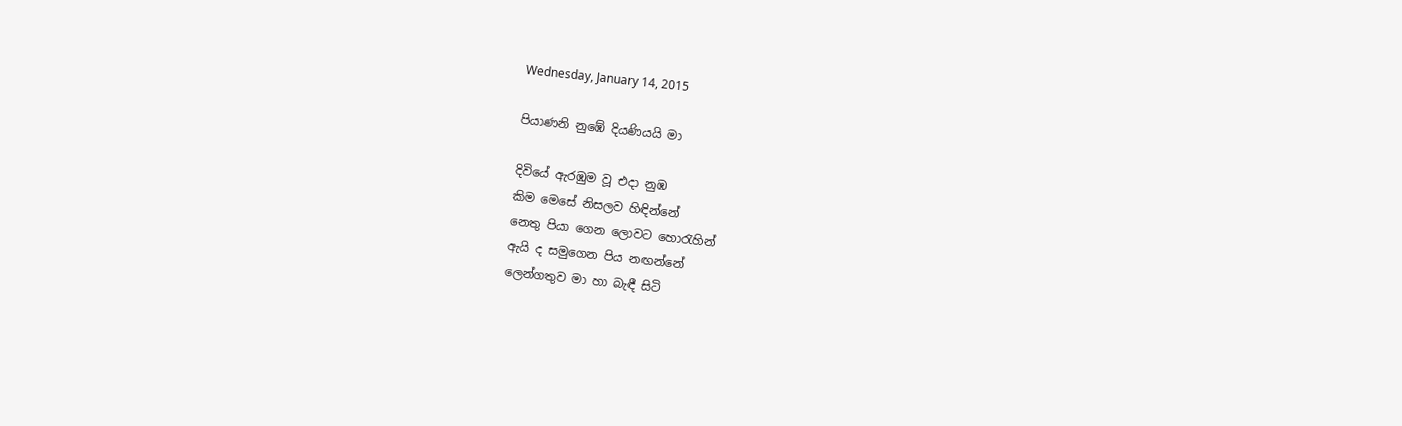Wednesday, January 14, 2015

පියාණනි නුඹේ දියණියයි මා

දිවියේ ඇරඹුම වූ එදා නුඹ
කිම මෙසේ නිසලව හිඳින්නේ
නෙතු පියා ගෙන ලොවට හොරැහින්
ඇයි ද සමුගෙන පිය නඟන්නේ
ලෙන්ගතුව මා හා බැඳී සිටි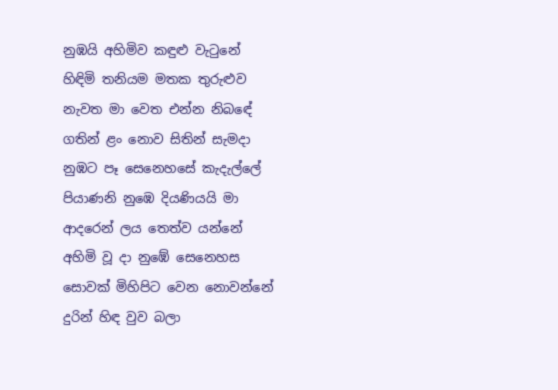නුඹයි අහිමිව කඳුළු වැටුනේ
හිඳිමි තනියම මතක තුරුළුව
නැවත මා වෙත එන්න නිබඳේ
ගතින් ළං නොව සිතින් සැමදා
නුඹට පෑ සෙනෙහසේ කැදැල්ලේ
පියාණනි නුඹෙ දියණියයි මා
ආදරෙන් ලය තෙත්ව යන්නේ
අහිමි වූ දා නුඹේ සෙනෙහස
සොවක් මිහිපිට වෙන නොවන්නේ
දුරින් හිඳ වුව බලා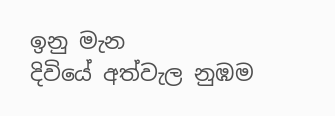ඉනු මැන
දිවියේ අත්වැල නුඹම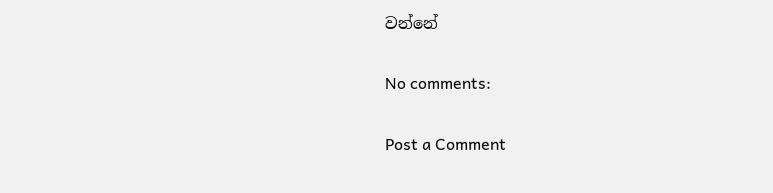වන්නේ

No comments:

Post a Comment